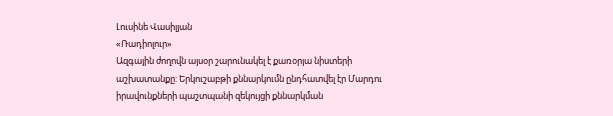Լուսինե Վասիլյան
«Ռադիոլուր»
Ազգային ժողովն այսօր շարունակել է քառօրյա նիստերի աշխատանքը: Երկուշաբթի քննարկումն ընդհատվել էր Մարդու իրավունքների պաշտպանի զեկույցի քննարկման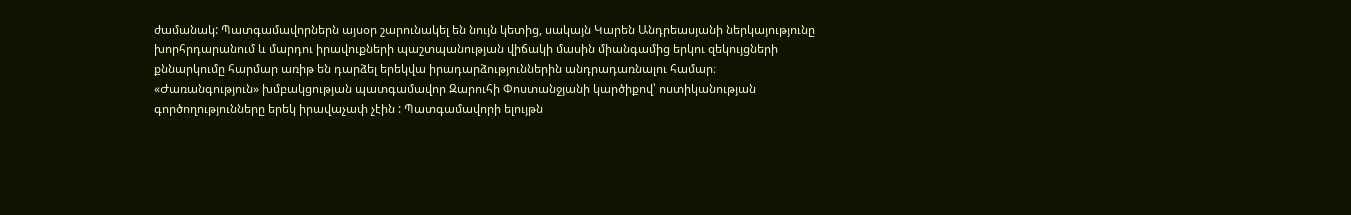ժամանակ: Պատգամավորներն այսօր շարունակել են նույն կետից, սակայն Կարեն Անդրեասյանի ներկայությունը խորհրդարանում և մարդու իրավուքների պաշտպանության վիճակի մասին միանգամից երկու զեկույցների քննարկումը հարմար առիթ են դարձել երեկվա իրադարձություններին անդրադառնալու համար։
«Ժառանգություն» խմբակցության պատգամավոր Զարուհի Փոստանջյանի կարծիքով՝ ոստիկանության գործողությունները երեկ իրավաչափ չէին : Պատգամավորի ելույթն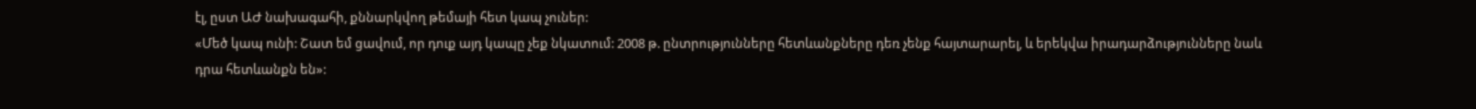էլ, ըստ ԱԺ նախագահի, քննարկվող թեմայի հետ կապ չուներ:
«Մեծ կապ ունի: Շատ եմ ցավում, որ դուք այդ կապը չեք նկատում: 2008 թ. ընտրությունները հետևանքները դեռ չենք հայտարարել, և երեկվա իրադարձությունները նաև դրա հետևանքն են»: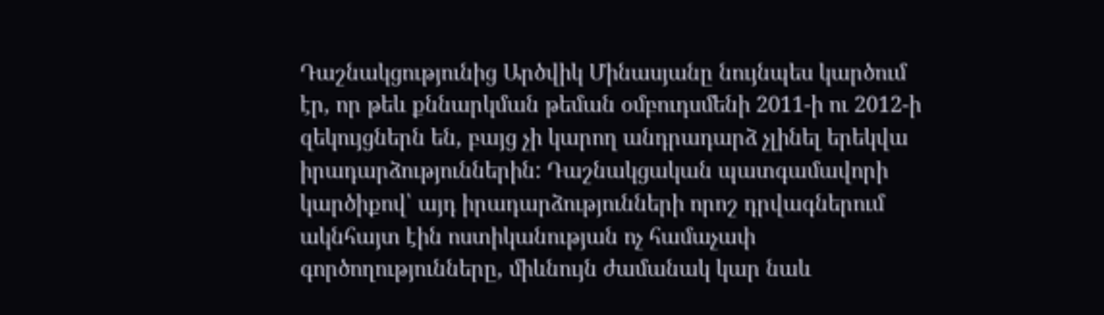Դաշնակցությունից Արծվիկ Մինասյանը նույնպես կարծում էր, որ թեև քննարկման թեման օմբուդսմենի 2011-ի ու 2012-ի զեկույցներն են, բայց չի կարող անդրադարձ չլինել երեկվա իրադարձություններին: Դաշնակցական պատգամավորի կարծիքով՝ այդ իրադարձությունների որոշ դրվագներում ակնհայտ էին ոստիկանության ոչ համաչափ գործողությունները, միևնույն ժամանակ կար նաև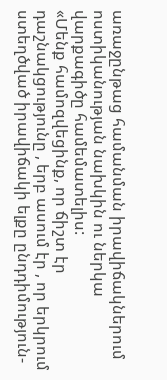առաջընթաց համանման իրավիճակներում ոստիկանության նախկին ու ներկա վարքագիծը համեմատելիս:
«Մենք համոզվեցինք, որ ճիշտ էր դաշնակցությունը , երբ ասում էր , որ երկրում ստեղծված իրավիճակի ելքը ընդդիմություն-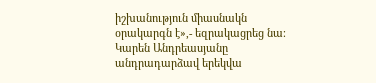իշխանություն միասնակն օրակարգն է»,- եզրակացրեց նա։
Կարեն Անդրեասյանը անդրադարձավ երեկվա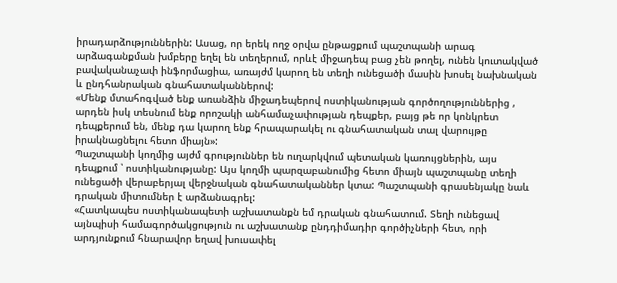իրադարձություններին: Ասաց, որ երեկ ողջ օրվա ընթացքում պաշտպանի արագ արձագանքման խմբերը եղել են տեղերում, որևէ միջադեպ բաց չեն թողել, ունեն կուտակված բավականաչափ ինֆորմացիա, առայժմ կարող են տեղի ունեցածի մասին խոսել նախնական և ընդհանրական գնահատականներով:
«Մենք մտահոգված ենք առանձին միջադեպերով ոստիկանության գործողություններից , արդեն իսկ տեսնում ենք որոշակի անհամաչափության դեպքեր, բայց թե որ կոնկրետ դեպքերում են, մենք դա կարող ենք հրապարակել ու գնահատական տալ վարույթը իրակնացնելու հետո միայն»:
Պաշտպանի կողմից այժմ գրություններ են ուղարկվում պետական կառույցներին, այս դեպքում ՝ ոստիկանությանը: Այս կողմի պարզաբանումից հետո միայն պաշտպանը տեղի ունեցածի վերաբերյալ վերջնական գնահատականներ կտա: Պաշտպանի գրասենյակը նաև դրական միտումներ է արձանագրել:
«Հատկապես ոստիկանապետի աշխատանքն եմ դրական գնահատում. Տեղի ունեցավ այնպիսի համագործակցություն ու աշխատանք ընդդիմադիր գործիչների հետ, որի արդյունքում հնարավոր եղավ խուսափել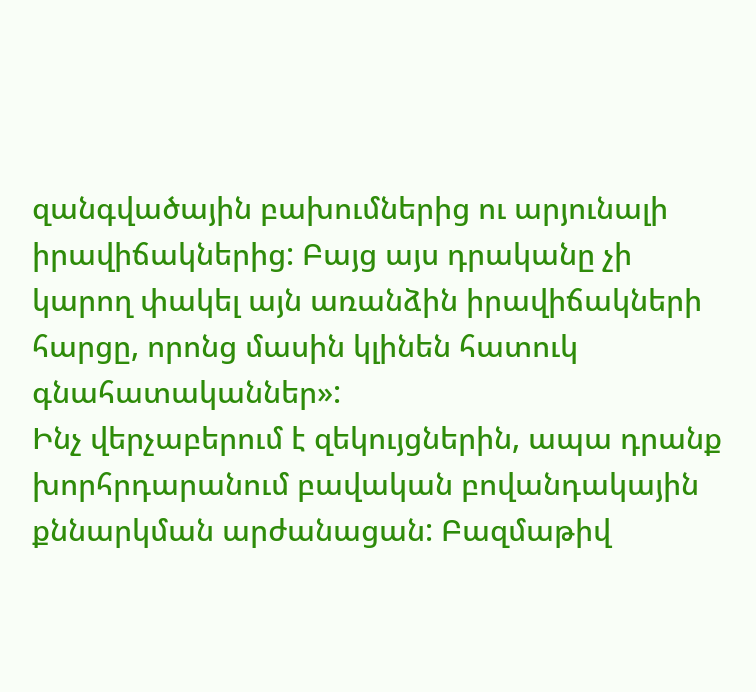զանգվածային բախումներից ու արյունալի իրավիճակներից: Բայց այս դրականը չի կարող փակել այն առանձին իրավիճակների հարցը, որոնց մասին կլինեն հատուկ գնահատականներ»:
Ինչ վերչաբերում է զեկույցներին, ապա դրանք խորհրդարանում բավական բովանդակային քննարկման արժանացան: Բազմաթիվ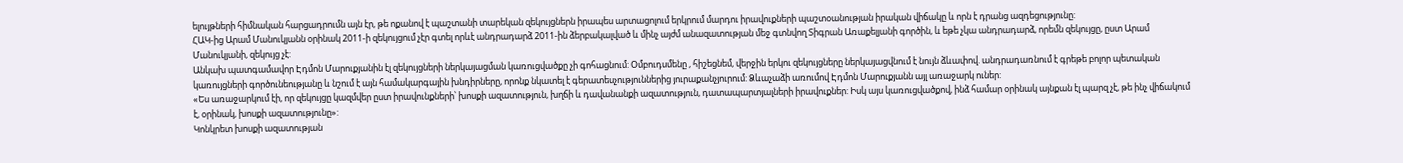ելույթների հիմնական հարցադրումն այն էր, թե ոքանով է պաշտանի տարեկան զեկույցներն իրապես արտացոլում երկրում մարդու իրավուքների պաշտօանության իրական վիճակը և որն է դրանց ազդեցությունը:
ՀԱԿ-ից Արամ Մանուկյանն օրինակ 2011-ի զեկույցում չէր գտել որևէ անդրադարձ 2011-ին ձերբակալված և մինչ այժմ անազատության մեջ գտնվող Տիգրան Առաքելյանի գործին, և եթե չկա անդրադարձ, որեմն զեկույցը, ըստ Արամ Մանուկյանի, զեկույց չէ:
Անկախ պատգամավոր Էդմոն Մարուքյանին էլ զեկույցների ներկայացման կառուցվածքը չի գոհացնում: Օմբուդսմենը , հիշեցնեմ, վերջին երկու զեկույցները ներկայացվնում է նույն ձևափով. անդրադառնում է գրեթե բոլոր պետական կառույցների գործունեությանը և նշում է այն համակարգային խնդիրները, որոնք նկատել է գերատեսչություններից յուրաքանչյուրում: Ձևաչաձի առումով Էդմոն Մարուքյանն այլ առաջարկ ուներ:
«Ես առաջարկում էի, որ զեկույցը կազմվեր ըստ իրավունքների՝ խոսքի ազատություն, խղճի և դավանանքի ազատություն, դատապարտյալների իրավուքներ: Իսկ այս կառուցվածքով, ինձ համար օրինակ այնքան էլ պարզ չէ, թե ինչ վիճակում է, օրինակ, խոսքի ազատությունը»:
Կոնկրետ խոսքի ազատության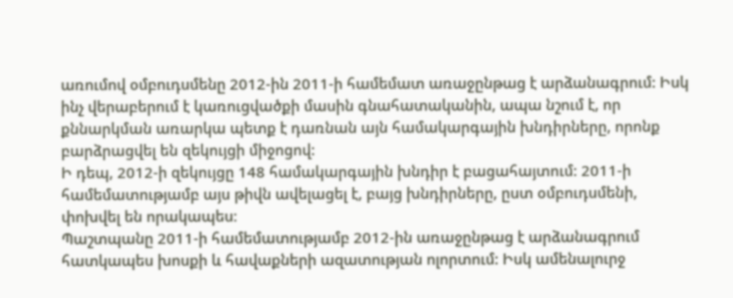առումով օմբուդսմենը 2012-ին 2011-ի համեմատ առաջընթաց է արձանագրում: Իսկ ինչ վերաբերում է կառուցվածքի մասին գնահատականին, ապա նշում է, որ քննարկման առարկա պետք է դառնան այն համակարգային խնդիրները, որոնք բարձրացվել են զեկույցի միջոցով:
Ի դեպ, 2012-ի զեկույցը 148 համակարգային խնդիր է բացահայտում: 2011-ի համեմատությամբ այս թիվն ավելացել է, բայց խնդիրները, ըստ օմբուդսմենի, փոխվել են որակապես։
Պաշտպանը 2011-ի համեմատությամբ 2012-ին առաջընթաց է արձանագրում հատկապես խոսքի և հավաքների ազատության ոլորտում: Իսկ ամենալուրջ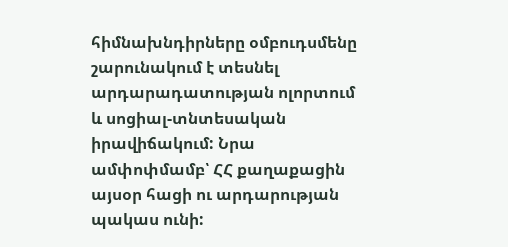հիմնախնդիրները օմբուդսմենը շարունակում է տեսնել արդարադատության ոլորտում և սոցիալ-տնտեսական իրավիճակում: Նրա ամփոփմամբ՝ ՀՀ քաղաքացին այսօր հացի ու արդարության պակաս ունի: